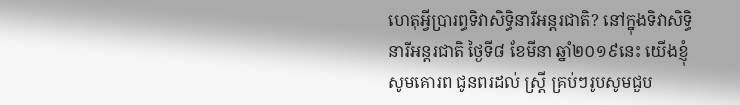ហេតុអ្វីប្រារព្ធទិវាសិទ្ធិនារីអន្ដរជាតិ? នៅក្នុងទិវាសិទ្ធិនារីអន្តរជាតិ ថ្ងៃទី៨ ខែមីនា ឆ្នាំ២០១៩នេះ យើងខ្ញុំសូមគោរព ជូនពរដល់ ស្រ្ដី គ្រប់ៗរូបសូមជួប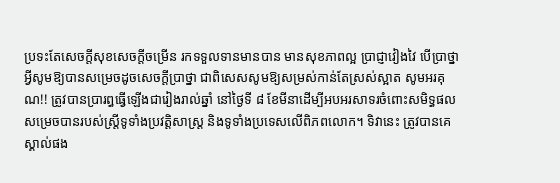ប្រទះតែសេចក្ដីសុខសេចក្ដីចម្រើន រកទទួលទានមានបាន មានសុខភាពល្អ ប្រាជ្ញាវៀងវៃ បើប្រាថ្នាអ្វីសូមឱ្យបានសម្រេចដូចសេចក្ដីប្រាថ្នា ជាពិសេសសូមឱ្យសម្រស់កាន់តែស្រស់ស្អាត សូមអរគុណ!! ត្រូវបានប្រារព្ធធ្វើឡើងជារៀងរាល់ឆ្នាំ នៅថ្ងៃទី ៨ ខែមីនាដើម្បីអបអរសាទរចំពោះសមិទ្ធផលសម្រេចបានរបស់ស្ត្រីទូទាំងប្រវត្តិសាស្ត្រ និងទូទាំងប្រទេសលើពិភពលោក។ ទិវានេះ ត្រូវបានគេស្គាល់ផង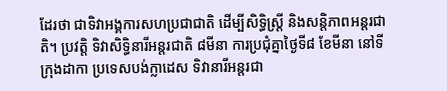ដែរថា ជាទិវាអង្គការសហប្រជាជាតិ ដើម្បីសិទ្ធិស្ត្រី និងសន្តិភាពអន្តរជាតិ។ ប្រវត្តិ ទិវាសិទ្ធិនារីអន្តរជាតិ ៨មីនា ការប្រជុំគ្នាថ្ងៃទី៨ ខែមីនា នៅទីក្រុងដាកា ប្រទេសបង់ក្លាដេស ទិវានារីអន្តរជា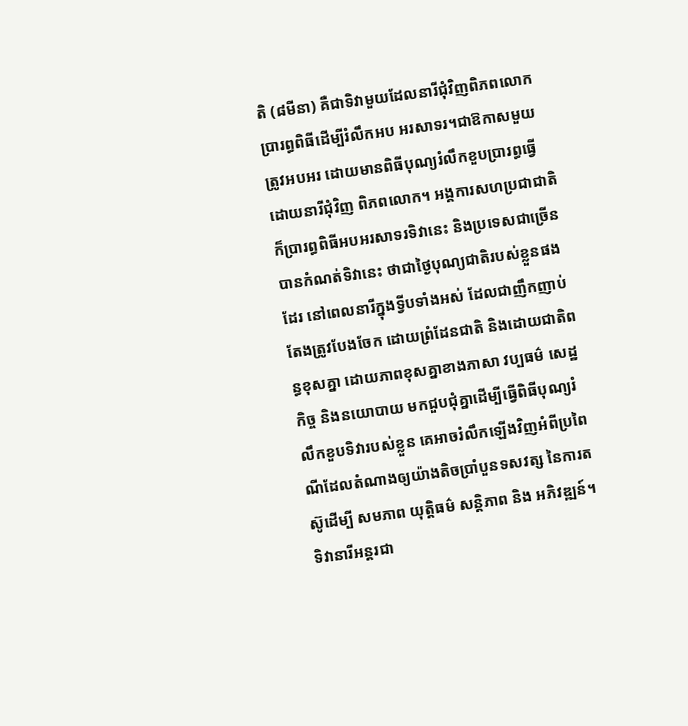តិ (៨មីនា) គឺជាទិវាមួយដែលនារីជុំវិញពិភពលោកប្រារព្ធពិធីដើម្បីរំលឹកអប អរសាទរ។ជាឱកាសមួយ ត្រូវអបអរ ដោយមានពិធីបុណ្យរំលឹកខួបប្រារព្ធធ្វើដោយនារីជុំវិញ ពិភពលោក។ អង្គការសហប្រជាជាតិ ក៏ប្រារព្ធពិធីអបអរសាទរទិវានេះ និងប្រទេសជាច្រើន បានកំណត់ទិវានេះ ថាជាថ្ងៃបុណ្យជាតិរបស់ខ្លួនផងដែរ នៅពេលនារីក្នុងទ្វីបទាំងអស់ ដែលជាញឹកញាប់តែងត្រូវបែងចែក ដោយព្រំដែនជាតិ និងដោយជាតិពន្ធខុសគ្នា ដោយភាពខុសគ្នាខាងភាសា វប្បធម៌ សេដ្ឋកិច្ច និងនយោបាយ មកជួបជុំគ្នាដើម្បីធ្វើពិធីបុណ្យរំលឹកខួបទិវារបស់ខ្លួន គេអាចរំលឹកឡើងវិញអំពីប្រពៃណីដែលតំណាងឲ្យយ៉ាងតិចប្រាំបួនទសវត្ស នៃការតស៊ូដើម្បី សមភាព យុត្តិធម៌ សន្តិភាព និង អភិវឌ្ឍន៍។ ទិវានារីអន្តរជា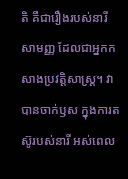តិ គឺជារឿងរបស់នារីសាមញ្ញ ដែលជាអ្នកកសាងប្រវត្តិសាស្ត្រ។ វាបានចាក់ឫស ក្នុងការតស៊ូរបស់នារី អស់ពេល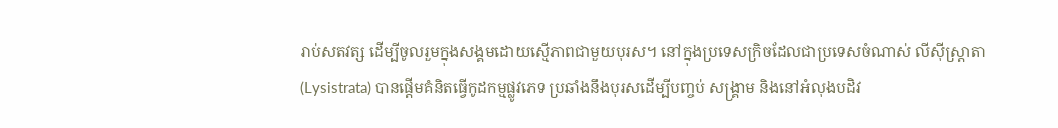រាប់សតវត្ស ដើម្បីចូលរួមក្នុងសង្គមដោយស្មើភាពជាមួយបុរស។ នៅក្នុងប្រទេសក្រិចដែលជាប្រទេសចំណាស់ លីស៊ីស្ត្រាតា (Lysistrata) បានផ្ដើមគំនិតធ្វើកូដកម្មផ្លូវភេទ ប្រឆាំងនឹងបុរសដើម្បីបញ្ចប់ សង្គ្រាម និងនៅអំលុងបដិវ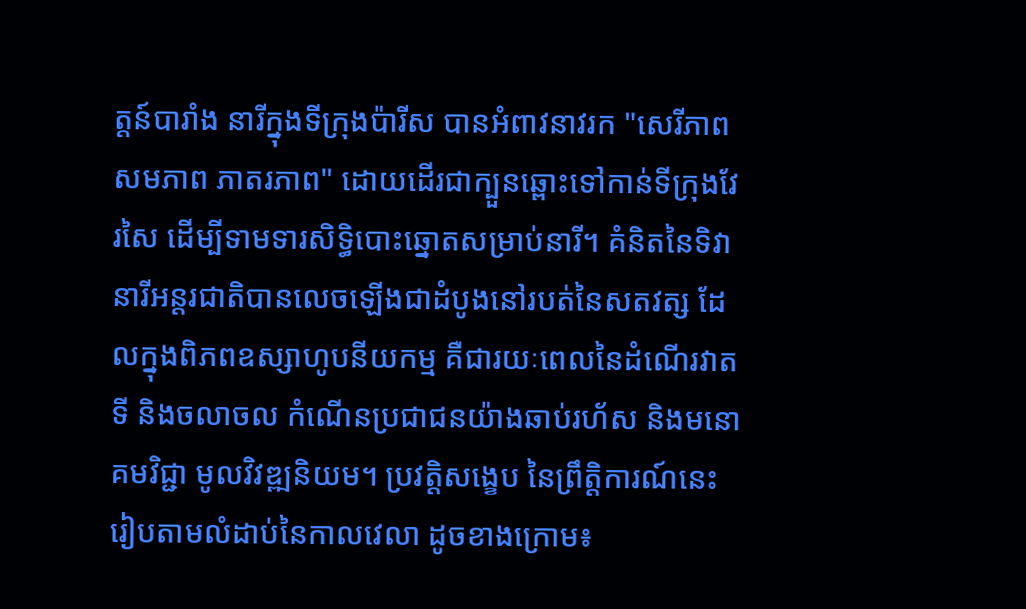ត្តន៍បារាំង នារីក្នុងទីក្រុងប៉ារីស បានអំពាវនាវរក "សេរីភាព សមភាព ភាតរភាព" ដោយដើរជាក្បួនឆ្ពោះទៅកាន់ទីក្រុងវែរសៃ ដើម្បីទាមទារសិទ្ធិបោះឆ្នោតសម្រាប់នារី។ គំនិតនៃទិវានារីអន្តរជាតិបានលេចឡើងជាដំបូងនៅរបត់នៃសតវត្ស ដែលក្នុងពិភពឧស្សាហូបនីយកម្ម គឺជារយៈពេលនៃដំណើរវាតទី និងចលាចល កំណើនប្រជាជនយ៉ាងឆាប់រហ័ស និងមនោគមវិជ្ជា មូលវិវឌ្ឍនិយម។ ប្រវត្តិសង្ខេប នៃព្រឹត្តិការណ៍នេះរៀបតាមលំដាប់នៃកាលវេលា ដូចខាងក្រោម៖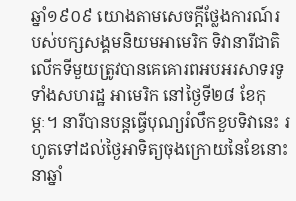ឆ្នាំ១៩០៩ យោងតាមសេចក្ដីថ្លែងការណ៍របស់បក្សសង្គមនិយមអាមេរិក ទិវានារីជាតិលើកទីមួយត្រូវបានគេគោរពអបអរសាទរទូទាំងសហរដ្ឋ អាមេរិក នៅថ្ងៃទី២៨ ខែកុម្ភៈ។ នារីបានបន្តធ្វើបុណ្យរំលឹកខួបទិវានេះ រហូតទៅដល់ថ្ងៃអាទិត្យចុងក្រោយនៃខែនោះនាឆ្នាំ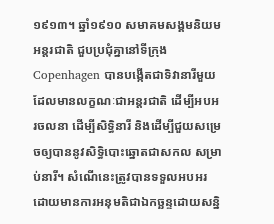១៩១៣។ ឆ្នាំ១៩១០ សមាគមសង្គមនិយមអន្តរជាតិ ជួបប្រជុំគ្នានៅទីក្រុង Copenhagen បានបង្កើតជាទិវានារីមួយដែលមានលក្ខណៈជាអន្តរជាតិ ដើម្បីអបអរចលនា ដើម្បីសិទ្ធិនារី និងដើម្បីជួយសម្រេចឲ្យបាននូវសិទ្ធិបោះឆ្នោតជាសកល សម្រាប់នារី។ សំណើនេះត្រូវបានទទួលអបអរដោយមានការអនុមតិជាឯកច្ឆន្ទដោយសន្និ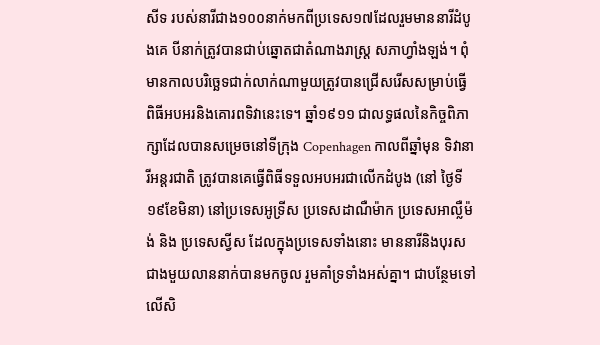សីទ របស់នារីជាង១០០នាក់មកពីប្រទេស១៧ដែលរួមមាននារីដំបូងគេ បីនាក់ត្រូវបានជាប់ឆ្នោតជាតំណាងរាស្ត្រ សភាហ្វាំងឡង់។ ពុំមានកាលបរិច្ឆេទជាក់លាក់ណាមួយត្រូវបានជ្រើសរើសសម្រាប់ធ្វើ ពិធីអបអរនិងគោរពទិវានេះទេ។ ឆ្នាំ១៩១១ ជាលទ្ធផលនៃកិច្ចពិភាក្សាដែលបានសម្រេចនៅទីក្រុង Copenhagen កាលពីឆ្នាំមុន ទិវានារីអន្តរជាតិ ត្រូវបានគេធ្វើពិធីទទួលអបអរជាលើកដំបូង (នៅ ថ្ងៃទី១៩ខែមិនា) នៅប្រទេសអូទ្រីស ប្រទេសដាណឺម៉ាក ប្រទេសអាល្លឺម៉ង់ និង ប្រទេសស្វីស ដែលក្នុងប្រទេសទាំងនោះ មាននារីនិងបុរសជាងមួយលាននាក់បានមកចូល រួមគាំទ្រទាំងអស់គ្នា។ ជាបន្ថែមទៅលើសិ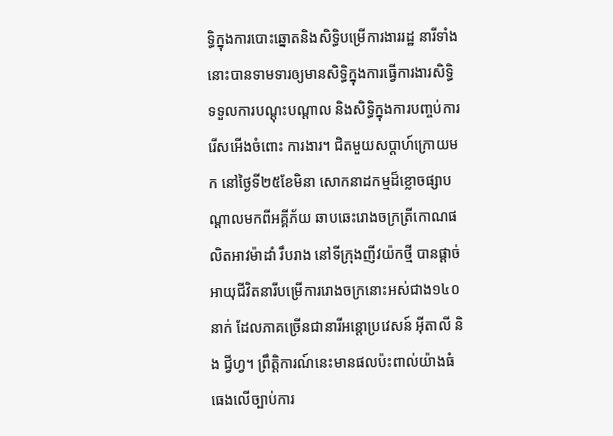ទ្ធិក្នុងការបោះឆ្នោតនិងសិទ្ធិបម្រើការងាររដ្ឋ នារីទាំងនោះបានទាមទារឲ្យមានសិទ្ធិក្នុងការធ្វើការងារសិទ្ធិ ទទួលការបណ្ដុះបណ្ដាល និងសិទ្ធិក្នុងការបញ្ចប់ការរើសអើងចំពោះ ការងារ។ ជិតមួយសប្ដាហ៍ក្រោយមក នៅថ្ងៃទី២៥ខែមិនា សោកនាដកម្មដ៏ខ្លោចផ្សាបណ្ដាលមកពីអគ្គីភ័យ ឆាបឆេះរោងចក្រត្រីកោណផលិតអាវម៉ាដាំ រឹបរាង នៅទីក្រុងញីវយ៉កថ្មី បានផ្ដាច់អាយុជីវិតនារីបម្រើការរោងចក្រនោះអស់ជាង១៤០នាក់ ដែលភាគច្រើនជានារីអន្តោប្រវេសន៍ អ៊ីតាលី និង ជ្វីហ្វ។ ព្រឹត្តិការណ៍នេះមានផលប៉ះពាល់យ៉ាងធំធេងលើច្បាប់ការ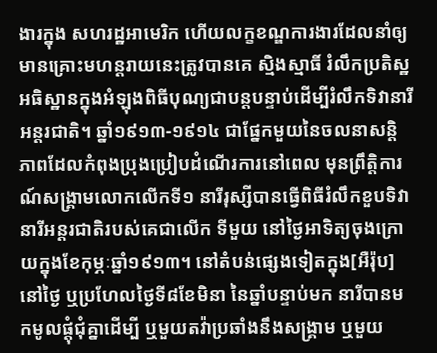ងារក្នុង សហរដ្ឋអាមេរិក ហើយលក្ខខណ្ឌការងារដែលនាំឲ្យមានគ្រោះមហន្តរាយនេះត្រូវបានគេ ស្មិងស្មាធិ៍ រំលឹកប្រតិស្ឋ អធិស្ឋានក្នុងអំឡុងពិធីបុណ្យជាបន្តបន្ទាប់ដើម្បីរំលឹកទិវានារី អន្តរជាតិ។ ឆ្នាំ១៩១៣-១៩១៤ ជាផ្នែកមួយនៃចលនាសន្តិភាពដែលកំពុងប្រុងប្រៀបដំណើរការនៅពេល មុនព្រឹត្តិការណ៍សង្គ្រាមលោកលើកទី១ នារីរុស្សីបានធ្វើពិធីរំលឹកខួបទិវានារីអន្តរជាតិរបស់គេជាលើក ទីមួយ នៅថ្ងៃអាទិត្យចុងក្រោយក្នុងខែកុម្ភៈឆ្នាំ១៩១៣។ នៅតំបន់ផ្សេងទៀតក្នុង[អឺរ៉ុប] នៅថ្ងៃ ឬប្រហែលថ្ងៃទី៨ខែមិនា នៃឆ្នាំបន្ទាប់មក នារីបានមកមូលផ្ដុំជុំគ្នាដើម្បី ឬមួយតវ៉ាប្រឆាំងនឹងសង្គ្រាម ឬមួយ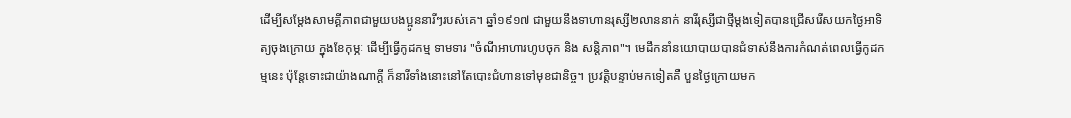ដើម្បីសម្ដែងសាមគ្គីភាពជាមួយបងប្អូននារីៗរបស់គេ។ ឆ្នាំ១៩១៧ ជាមួយនឹងទាហានរុស្សី២លាននាក់ នារីរុស្សីជាថ្មីម្ដងទៀតបានជ្រើសរើសយកថ្ងៃអាទិត្យចុងក្រោយ ក្នុងខែកុម្ភៈ ដើម្បីធ្វើកូដកម្ម ទាមទារ "ចំណីអាហារហូបចុក និង សន្តិភាព"។ មេដឹកនាំនយោបាយបានជំទាស់នឹងការកំណត់ពេលធ្វើកូដកម្មនេះ ប៉ុន្តែទោះជាយ៉ាងណាក្ដី ក៏នារីទាំងនោះនៅតែបោះជំហានទៅមុខជានិច្ច។ ប្រវត្តិបន្ទាប់មកទៀតគឺ បួនថ្ងៃក្រោយមក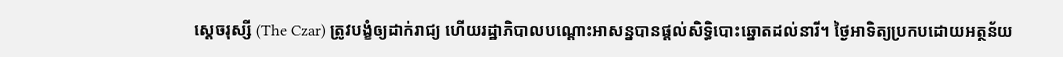ស្ដេចរុស្សី (The Czar) ត្រូវបង្ខំឲ្យដាក់រាជ្យ ហើយរដ្ឋាភិបាលបណ្ដោះអាសន្នបានផ្ដល់សិទ្ធិបោះឆ្នោតដល់នារី។ ថ្ងៃអាទិត្យប្រកបដោយអត្ថន័យ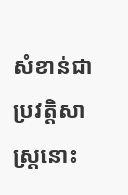សំខាន់ជាប្រវត្តិសាស្ត្រនោះ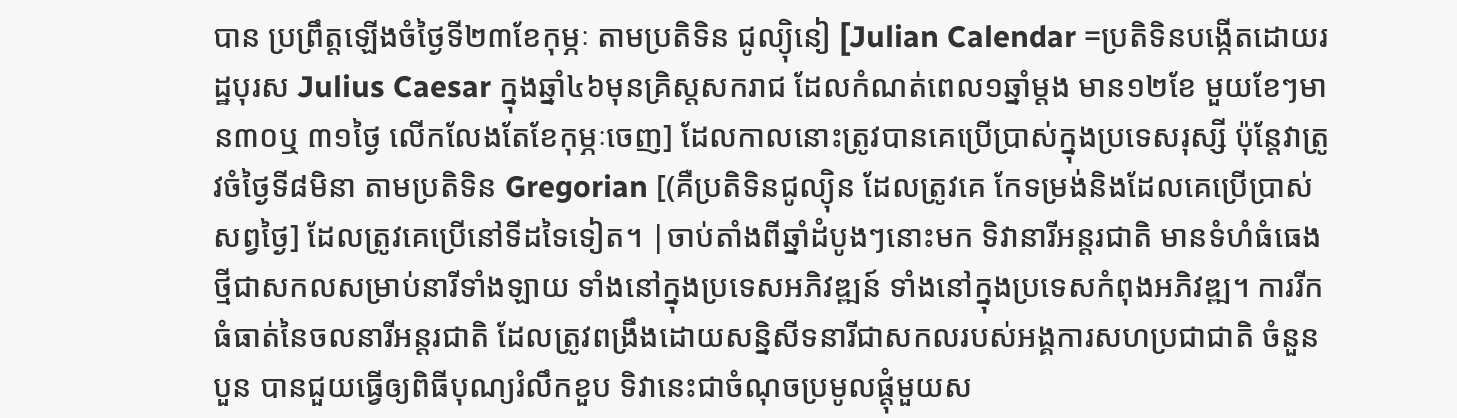បាន ប្រព្រឹត្តឡើងចំថ្ងៃទី២៣ខែកុម្ភៈ តាមប្រតិទិន ជូល្យ៉ិនៀ [Julian Calendar =ប្រតិទិនបង្កើតដោយរដ្ឋបុរស Julius Caesar ក្នុងឆ្នាំ៤៦មុនគ្រិស្តសករាជ ដែលកំណត់ពេល១ឆ្នាំម្ដង មាន១២ខែ មួយខែៗមាន៣០ឬ ៣១ថ្ងៃ លើកលែងតែខែកុម្ភៈចេញ] ដែលកាលនោះត្រូវបានគេប្រើប្រាស់ក្នុងប្រទេសរុស្សី ប៉ុន្តែវាត្រូវចំថ្ងៃទី៨មិនា តាមប្រតិទិន Gregorian [(គឺប្រតិទិនជូល្យ៉ិន ដែលត្រូវគេ កែទម្រង់និងដែលគេប្រើប្រាស់សព្វថ្ងៃ] ដែលត្រូវគេប្រើនៅទីដទៃទៀត។ |ចាប់តាំងពីឆ្នាំដំបូងៗនោះមក ទិវានារីអន្តរជាតិ មានទំហំធំធេងថ្មីជាសកលសម្រាប់នារីទាំងឡាយ ទាំងនៅក្នុងប្រទេសអភិវឌ្ឍន៍ ទាំងនៅក្នុងប្រទេសកំពុងអភិវឌ្ឍ។ ការរីកធំធាត់នៃចលនារីអន្តរជាតិ ដែលត្រូវពង្រឹងដោយសន្និសីទនារីជាសកលរបស់អង្គការសហប្រជាជាតិ ចំនួនបួន បានជួយធ្វើឲ្យពិធីបុណ្យរំលឹកខួប ទិវានេះជាចំណុចប្រមូលផ្ដុំមួយស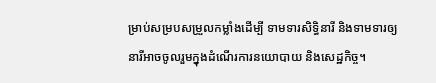ម្រាប់សម្របសម្រួលកម្លាំងដើម្បី ទាមទារសិទ្ធិនារី និងទាមទារឲ្យនារីអាចចូលរួមក្នុងដំណើរការនយោបាយ និងសេដ្ឋកិច្ច។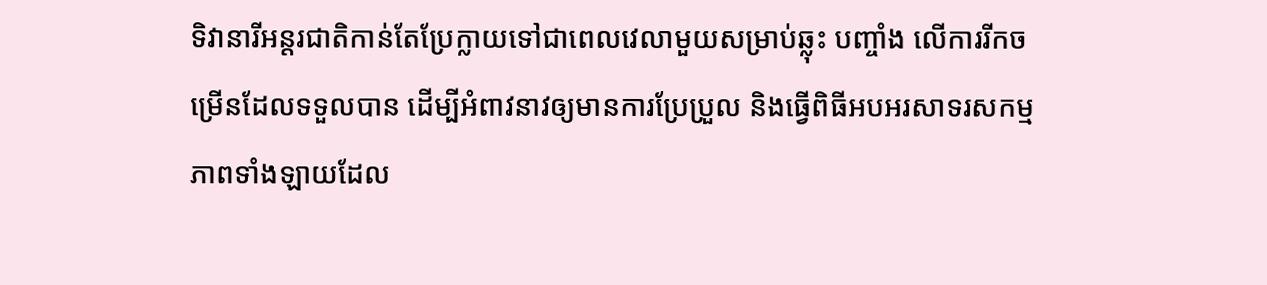ទិវានារីអន្តរជាតិកាន់តែប្រែក្លាយទៅជាពេលវេលាមួយសម្រាប់ឆ្លុះ បញ្ចាំង លើការរីកចម្រើនដែលទទួលបាន ដើម្បីអំពាវនាវឲ្យមានការប្រែប្រួល និងធ្វើពិធីអបអរសាទរសកម្មភាពទាំងឡាយដែល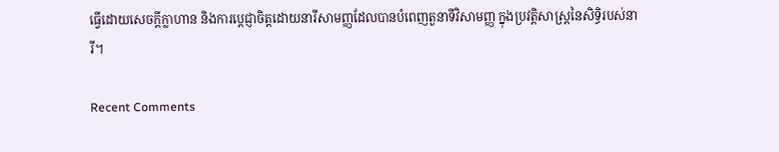ធ្វើដោយសេចក្ដីក្លាហាន និងការប្ដេជ្ញាចិត្តដោយនារីសាមញ្ញដែលបានបំពេញតួនាទីវិសាមញ្ញ ក្នុងប្រវត្តិសាស្ត្រនៃសិទ្ធិរបស់នារី។

Recent Comments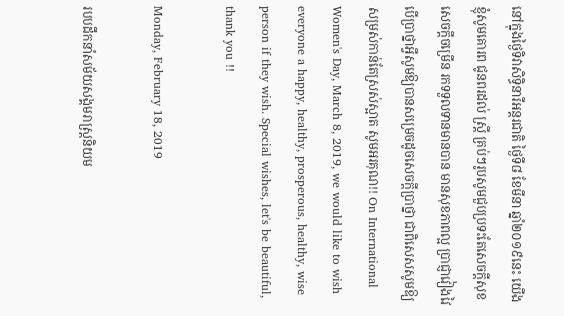នៅក្នុងថ្ងៃទិវាសិទ្ធិនារីអន្តរជាតិ ថ្ងៃទី៨ ខែមីនា ឆ្នាំ២០១៩នេះ យើងខ្ញុំសូមគោរព ជូនពរដល់ ស្រ្ដី គ្រប់ៗរូបសូមជួបប្រទះតែសេចក្ដីសុខសេចក្ដីចម្រើន រកទទួលទានមានបាន មានសុខភាពល្អ ប្រាជ្ញាវៀងវៃ បើប្រាថ្នាអ្វីសូមឱ្យបានសម្រេចដូចសេចក្ដីប្រាថ្នា ជាពិសេសសូមឱ្យសម្រស់កាន់តែស្រស់ស្អាត សូមអរគុណ!! On International Women's Day, March 8, 2019, we would like to wish everyone a happy, healthy, prosperous, healthy, wise person if they wish. Special wishes, let's be beautiful, thank you !!

Monday, February 18, 2019

របបដឹកនាំសម័យសង្គមរាស្រ្តនិយម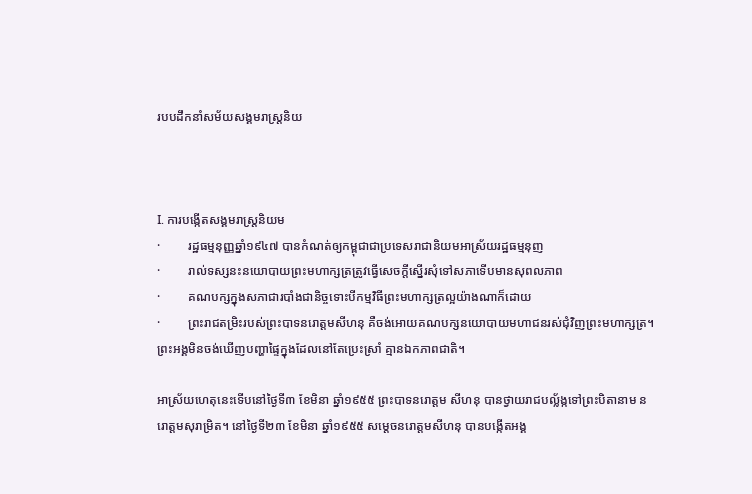របបដឹកនាំសម័យសង្គមរាស្រ្តនិយ



I. ការបង្កើតសង្គមរាស្ត្រនិយម
·         រដ្ឋធម្មនុញ្ញឆ្នាំ១៩៤៧ បានកំណត់ឲ្យកម្ពុជាជាប្រទេសរាជានិយមអាស្រ័យរដ្ឋធម្មនុញ
·         រាល់ទស្សនះនយោបាយព្រះមហាក្សត្រត្រូវធ្វើសេចក្ដីស្នើរសុំទៅសភាទើបមានសុពលភាព
·         គណបក្សក្នុងសភាជារបាំងជានិច្ចទោះបីកម្មវិធីព្រះមហាក្សត្រល្អយ៉ាងណាក៏ដោយ
·         ព្រះរាជតម្រិះរបស់ព្រះបាទនរោត្តមសីហនុ គឺចង់អោយគណបក្សនយោបាយមហាជនរស់ជុំវិញព្រះមហាក្សត្រ។ ព្រះអង្គមិនចង់ឃើញបញ្ហាផ្ទៃក្នុងដែលនៅតែប្រេះស្រាំ គ្មានឯកភាពជាតិ។

អាស្រ័យហេតុនេះទើបនៅថ្ងៃទី៣ ខែមិនា ឆ្នាំ១៩៥៥ ព្រះបាទនរោត្តម សីហនុ បានថ្វាយរាជបល្ល័ង្កទៅព្រះបិតានាម នរោត្តមសុរាម្រិត។ នៅថ្ងៃទី២៣ ខែមិនា ឆ្នាំ១៩៥៥ សម្ដេចនរោត្តមសីហនុ បានបង្កើតអង្គ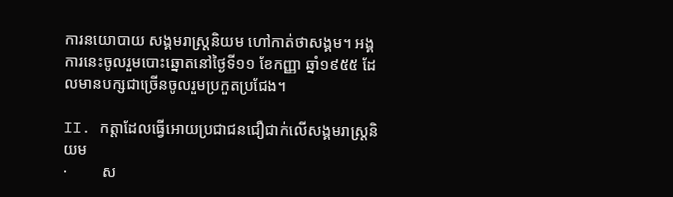ការនយោបាយ សង្គមរាស្រ្តនិយម ហៅកាត់ថាសង្គម។ អង្គការនេះចូលរួមបោះឆ្នោតនៅថ្ងៃទី១១ ខែកញ្ញា ឆ្នាំ១៩៥៥ ដែលមានបក្សជាច្រើនចូលរួមប្រកួតប្រជែង។

II. កត្តាដែលធ្វើអោយប្រជាជនជឿជាក់លើសង្គមរាស្ត្រនិយម
·         ស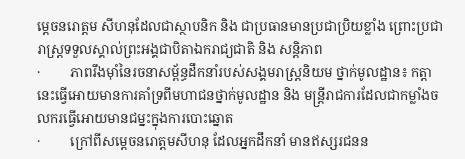ម្ដេចនរោត្តម សីហនុដែលជាស្ថាបនិក និង ជាប្រធានមានប្រជាប្រិយខ្លាំង ព្រោះប្រជារាស្ត្រទទួលស្គាល់ព្រះអង្គជាបិតាឯករាជ្យជាតិ និង សន្តិភាព
·         ភាពរឹងម៉ាំនៃរចនាសម្ព័ន្ធដឹកនាំរបស់សង្គមរាស្ត្រនិយម ថ្នាក់មូលដ្ឋាន៖ កត្តានេះធ្វើអោយមានការគាំទ្រពីមហាជនថ្នាក់មូលដ្ឋាន និង មន្ត្រីរាជការដែលជាកម្លាំងចលករធ្វើអោយមានជម្នះក្នុងការបោះឆ្នោត
·         ក្រៅពីសម្ដេចនរោត្តមសីហនុ ដែលអ្នកដឹកនាំ មានឥស្សរជនន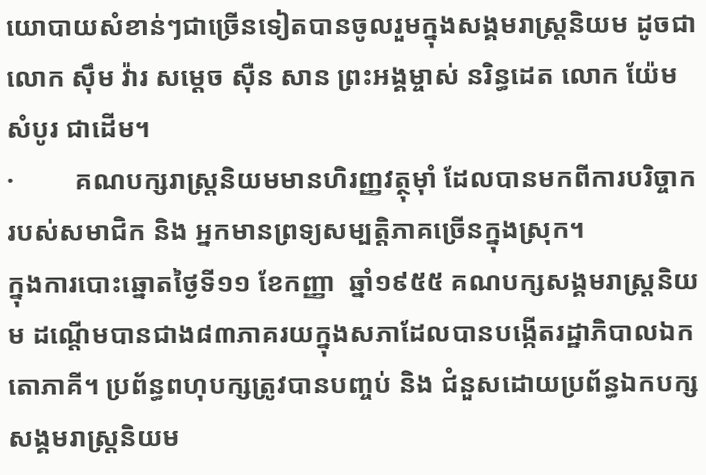យោបាយសំខាន់ៗជាច្រើនទៀតបានចូលរួមក្នុងសង្គមរាស្ត្រនិយម ដូចជា លោក ស៊ឹម វ៉ារ សម្ដេច ស៊ឺន សាន ព្រះអង្គម្ចាស់ នរិន្ធដេត លោក យ៉ែម សំបូរ ជាដើម។
·         គណបក្សរាស្ត្រនិយមមានហិរញ្ញវត្ថុម៉ាំ ដែលបានមកពីការបរិច្ចាករបស់សមាជិក និង អ្នកមានព្រទ្យសម្បត្តិភាគច្រើនក្នុងស្រុក។
ក្នុងការបោះឆ្នោតថ្ងៃទី១១ ខែកញ្ញា  ឆ្នាំ១៩៥៥ គណបក្សសង្គមរាស្ត្រនិយម ដណ្ដើមបានជាង៨៣ភាគរយក្នុងសភាដែលបានបង្កើតរដ្ឋាភិបាលឯកតោភាគី។ ប្រព័ន្ធពហុបក្សត្រូវបានបញ្ចប់ និង ជំនួសដោយប្រព័ន្ធឯកបក្សសង្គមរាស្ត្រនិយម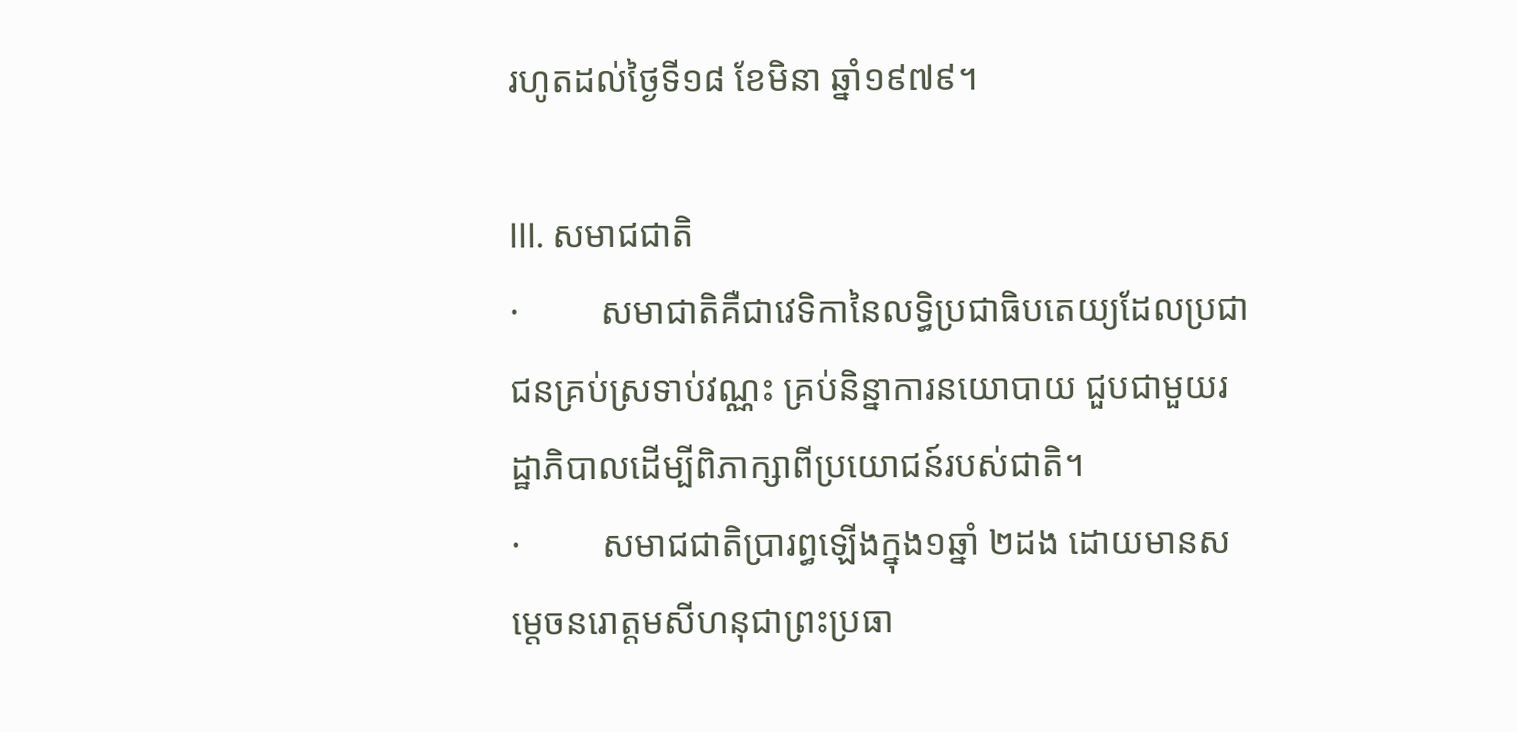រហូតដល់ថ្ងៃទី១៨ ខែមិនា ឆ្នាំ១៩៧៩។

III. សមាជជាតិ
·         សមាជាតិគឺជាវេទិកានៃលទ្ធិប្រជាធិបតេយ្យដែលប្រជាជនគ្រប់ស្រទាប់វណ្ណះ គ្រប់និន្នាការនយោបាយ ជួបជាមួយរដ្ឋាភិបាលដើម្បីពិភាក្សាពីប្រយោជន៍របស់ជាតិ។
·         សមាជជាតិប្រារព្ធឡើងក្នុង១ឆ្នាំ ២ដង ដោយមានសម្ដេចនរោត្តមសីហនុជាព្រះប្រធា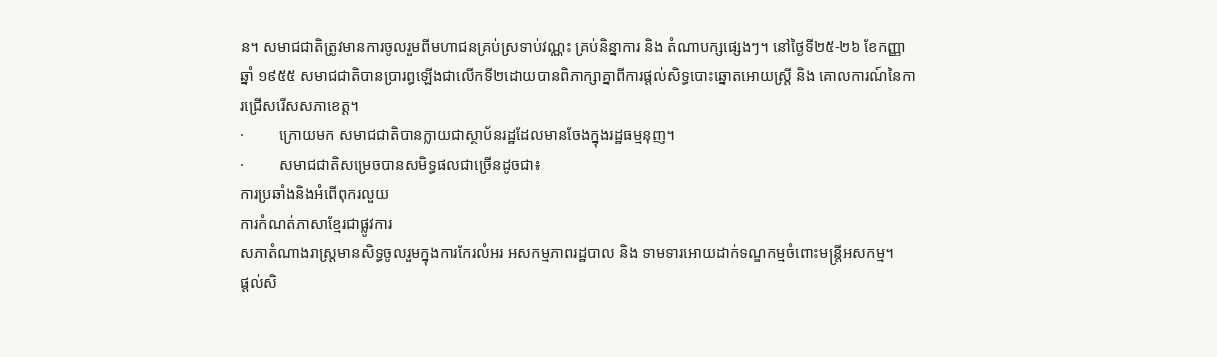ន។ សមាជជាតិត្រូវមានការចូលរួមពីមហាជនគ្រប់ស្រទាប់វណ្ណះ គ្រប់និន្នាការ និង តំណាបក្សផ្សេងៗ។ នៅថ្ងៃទី២៥-២៦ ខែកញ្ញា ឆ្នាំ ១៩៥៥ សមាជជាតិបានប្រារព្ធឡើងជាលើកទី២ដោយបានពិភាក្សាគ្នាពីការផ្ដល់សិទ្ធបោះឆ្នោតអោយស្រ្តី និង គោលការណ៍នៃការជ្រើសរើសសភាខេត្ត។
·         ក្រោយមក សមាជជាតិបានក្លាយជាស្ថាប័នរដ្ឋដែលមានចែងក្នុងរដ្ឋធម្មនុញ។
·         សមាជជាតិសម្រេចបានសមិទ្ធផលជាច្រើនដូចជា៖
ការប្រឆាំងនិងអំពើពុករលួយ
ការកំណត់ភាសាខ្មែរជាផ្លូវការ
សភាតំណាងរាស្ត្រមានសិទ្ធចូលរួមក្នុងការកែរលំអរ អសកម្មភាពរដ្ឋបាល និង ទាមទារអោយដាក់ទណ្ឌកម្មចំពោះមន្ត្រីអសកម្ម។
ផ្ដល់សិ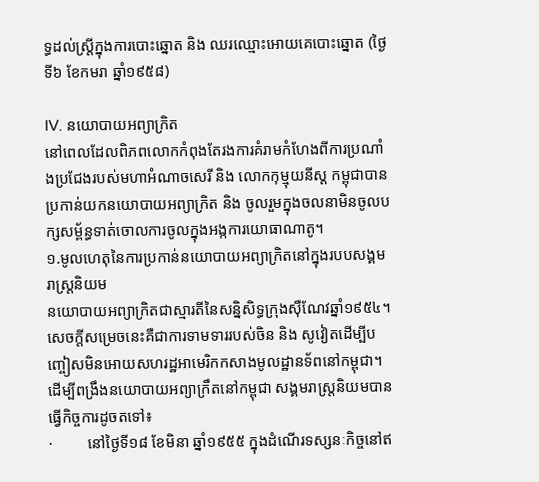ទ្ធដល់ស្ត្រីក្នុងការបោះឆ្នោត និង ឈរឈ្មោះអោយគេបោះឆ្នោត (ថ្ងៃទី៦ ខែកមរា ឆ្នាំ១៩៥៨)

IV. នយោបាយអព្យាក្រិត
នៅពេលដែលពិភពលោកកំពុងតែរងការគំរាមកំហែងពីការប្រណាំងប្រជែងរបស់មហាអំណាចសេរី និង លោកកុម្មុយនីស្ដ កម្ពុជាបានប្រកាន់យកនយោបាយអព្យាក្រិត និង ចូលរួមក្នុងចលនាមិនចូលបក្សសម្ព័ន្ធទាត់ចោលការចូលក្នុងអង្កការយោធាណាតូ។
១.មូលហេតុនៃការប្រកាន់នយោបាយអព្យាក្រិតនៅក្នុងរបបសង្គមរាស្ត្រនិយម
នយោបាយអព្យាក្រិតជាស្មារតីនៃសន្និសិទ្ធក្រុងស៊ឺណែវឆ្នាំ១៩៥៤។ សេចក្ដីសម្រេចនេះគឺជាការទាមទាររបស់ចិន និង សូវៀតដើម្បីបញ្ចៀសមិនអោយសហរដ្ឋអាមេរិកកសាងមូលដ្ឋានទ័ពនៅកម្ពុជា។
ដើម្បីពង្រឹងនយោបាយអព្យាក្រឹតនៅកម្ពុជា សង្គមរាស្ត្រនិយមបានធ្វើកិច្ចការដូចតទៅ៖
·         នៅថ្ងៃទី១៨ ខែមិនា ឆ្នាំ១៩៥៥ ក្នុងដំណើរទស្សនៈកិច្ចនៅឥ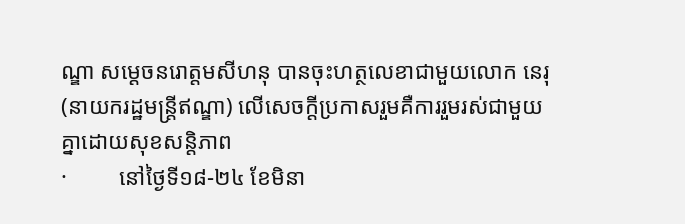ណ្ឌា សម្ដេចនរោត្តមសីហនុ បានចុះហត្ថលេខាជាមួយលោក នេរុ (នាយករដ្ឋមន្រ្តីឥណ្ឌា) លើសេចក្ដីប្រកាសរួមគឺការរួមរស់ជាមួយគ្នាដោយសុខសន្តិភាព
·         នៅថ្ងៃទី១៨-២៤ ខែមិនា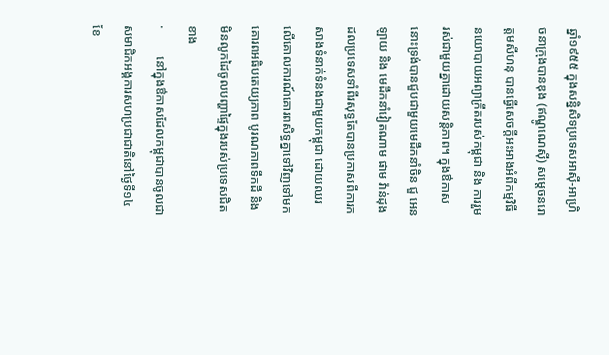ឆ្នាំ១៩៥៥ ក្នុងសន្និសិទប្រទេសអាស៊ី-អាហ្រិចនាក្រុងបានឌុង (ឥណ្ឌូណេស៊ី) សម្ដេចនរោត្តមសីហនុ បានធ្វើសេចក្ដីអះអាងអំពីកម្មវិធីនយោបាយអព្យាក្រឹតរបស់កម្ពុជា និង ការរួមរស់ជាមួយគ្នាដោយសន្តិភាព។ ក្នុងឳកាសនោះទ្រង់បានជួបជាមួយមេដឹកនាំចិន ជួ អេនឡាយ និង មេដឹកនាំវៀតណាម ផាម វ៉ាន់ដុង ដលប្រទេសទាំពីរសុទ្ធតែបានប្រកាសពីការកសាងទំនាក់ទំនងជាមួយកម្ពុជា ដោយឈរលើគោលការណ៍គោរពសិទ្ធគ្នាទៅវិញទៅមក គោរពអធិបតេយ្យភាព បូរណភាពទឹកដី និងមិនលូកដៃចូលបញ្ហាផ្ទៃក្នុងរបស់ប្រទេសជិតខាង
·         នៅក្នុងឳកាសដែលកម្ពុជាបានចូលជាសមាជិកអង្គការសហប្រជាជាតិនៅថ្ងៃទី១៤ ខែ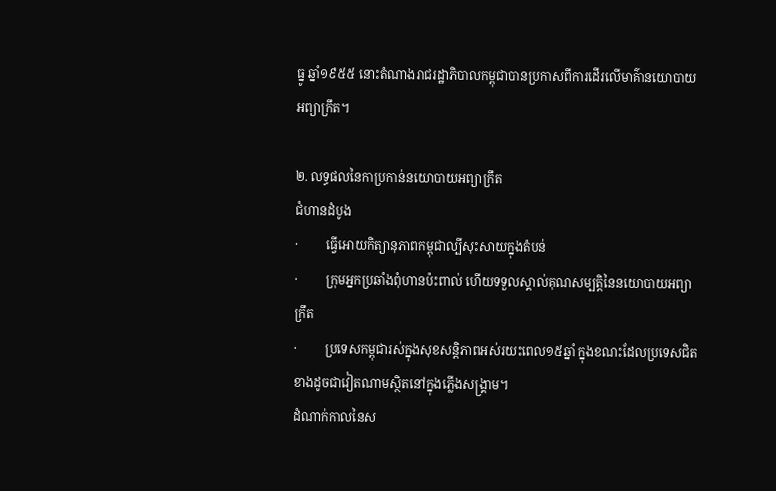ធ្នូ ឆ្នាំ១៩៥៥ នោះតំណាងរាជរដ្ឋាភិបាលកម្ពុជាបានប្រកាសពីការដើរលើមាគ៌ានយោបាយអព្យាក្រឹត។

២. លទ្ធផលនៃកាប្រកាន់នយោបាយអព្យាក្រឹត
ជំហានដំបូង
·         ធ្វើអោយកិត្យានុភាពកម្ពុជាល្បីសុះសាយក្នុងតំបន់
·         ក្រុមអ្នកប្រឆាំងពុំហានប៉ះពាល់ ហើយទទួលស្គាល់គុណសម្បត្តិនៃនយោបាយអព្យាក្រឹត
·         ប្រទេសកម្ពុជារស់ក្នុងសុខសន្តិភាពអស់រយះពេល១៥ឆ្នាំ ក្នុងខណះដែលប្រទេសជិតខាងដូចជាវៀតណាមស្ថិតនៅក្នុងភ្លើងសង្គ្រាម។
ដំណាក់កាលនៃស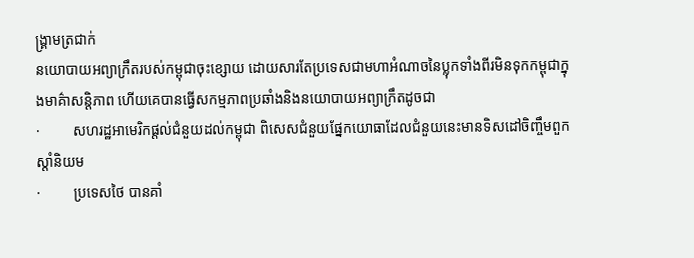ង្គ្រាមត្រជាក់
នយោបាយអព្យាក្រឹតរបស់កម្ពុជាចុះខ្សោយ ដោយសារតែប្រទេសជាមហាអំណាចនៃប្លុកទាំងពីរមិនទុកកម្ពុជាក្នុងមាគ៌ាសន្តិភាព ហើយគេបានធ្វើសកម្មភាពប្រឆាំងនិងនយោបាយអព្យាក្រឹតដូចជា
·         សហរដ្ឋអាមេរិកផ្ដល់ជំនួយដល់កម្ពុជា ពិសេសជំនួយផ្នែកយោធាដែលជំនួយនេះមានទិសដៅចិញ្ចឹមពួកស្ដាំនិយម
·         ប្រទេសថៃ បានគាំ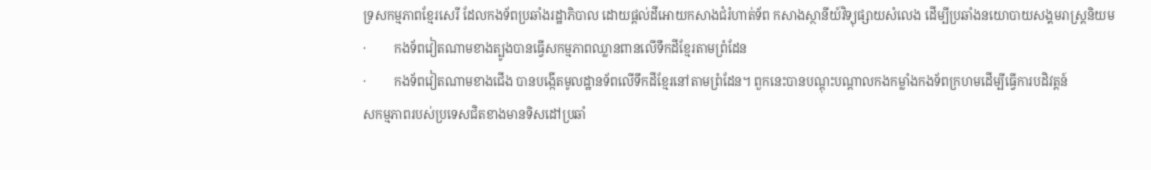ទ្រសកម្មភាពខ្មែរសេរី ដែលកងទ័ពប្រឆាំងរដ្ឋាភិបាល ដោយផ្ដល់ដីអោយកសាងជំរំហាត់ទ័ព កសាងស្ថានីយ៍វិទ្យុផ្សាយសំលេង ដើម្បីប្រឆាំងនយោបាយសង្គមរាស្រ្តនិយម
·         កងទ័ពវៀតណាមខាងត្បូងបានធ្វើសកម្មភាពឈ្លានពានលើទឹកដីខ្មែរតាមព្រំដែន
·         កងទ័ពវៀតណាមខាងជើង បានបង្កើតមូលដ្ឋានទ័ពលើទឹកដីខ្មែរនៅតាមព្រំដែន។ ពួកនេះបានបណ្ដុះបណ្ដាលកងកម្លាំងកងទ័ពក្រហមដើម្បីធ្វើការបដិវត្តន៍
សកម្មភាពរបស់ប្រទេសជិតខាងមានទិសដៅប្រឆាំ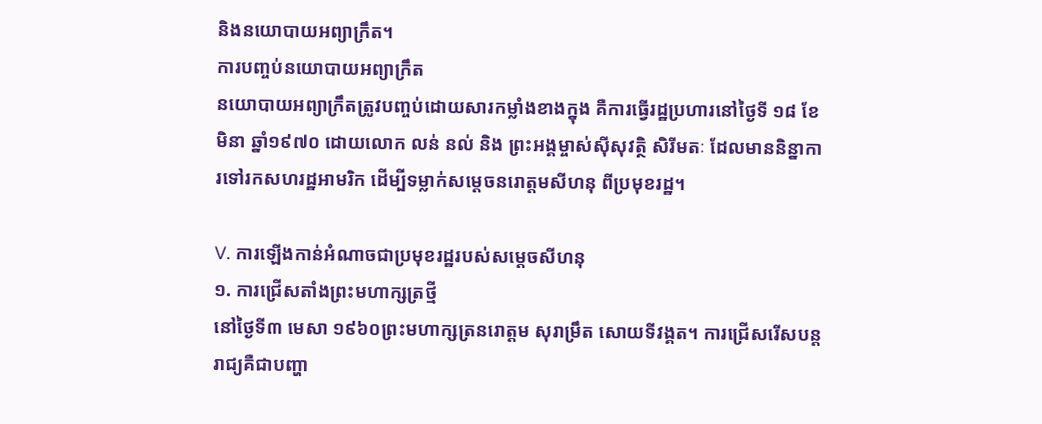និងនយោបាយអព្យាក្រឹត។
ការបញ្ចប់នយោបាយអព្យាក្រឹត
នយោបាយអព្យាក្រឹតត្រូវបញ្ចប់ដោយសារកម្លាំងខាងក្នុង គឺការធ្វើរដ្ឋប្រហារនៅថ្ងៃទី ១៨ ខែមិនា ឆ្នាំ១៩៧០ ដោយលោក លន់ នល់ និង ព្រះអង្គម្ចាស់ស៊ីសុវត្ថិ សិរីមតៈ ដែលមាននិន្នាការទៅរកសហរដ្ឋអាមរិក ដើម្បីទម្លាក់សម្ដេចនរោត្តមសីហនុ ពីប្រមុខរដ្ឋ។

V. ការឡើងកាន់អំណាចជាប្រមុខរដ្ឋរបស់សម្ដេចសីហនុ
១. ការជ្រើសតាំងព្រះមហាក្សត្រថ្មី
នៅថ្ងៃទី៣ មេសា ១៩៦០ព្រះមហាក្សត្រនរោត្តម សុរាម្រឹត សោយទីវង្គត។ ការជ្រើសរើសបន្តរាជ្យគឺជាបញ្ហា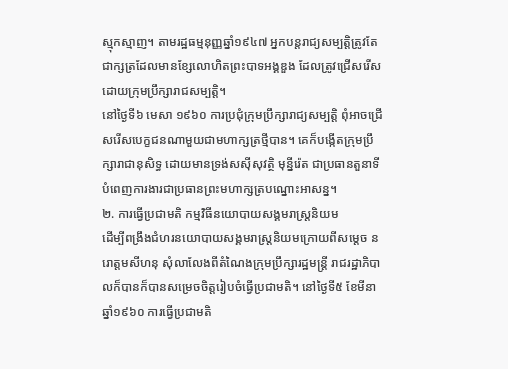ស្មុកស្មាញ។ តាមរដ្ឋធម្មនុញ្ញឆ្នាំ១៩៤៧ អ្នកបន្តរាជ្យសម្បត្តិត្រូវតែជាក្សត្រដែលមានខ្សែលោហិតព្រះបាទអង្គឌួង ដែលត្រូវជ្រើសរើសដោយក្រុមប្រឹក្សារាជសម្បត្តិ។
នៅថ្ងៃទី៦ មេសា ១៩៦០ ការប្រជុំក្រុមប្រឹក្សារាជ្យសម្បត្តិ ពុំអាចជ្រើសរើសបេក្ខជនណាមួយជាមហាក្សត្រថ្មីបាន។ គេក៏បង្កើតក្រុមប្រឹក្សារាជានុសិទ្ធ ដោយមានទ្រង់សស៊ីសុវត្ថិ មុន្នីរ៉េត ជាប្រធានតួនាទីបំពេញការងារជាប្រធានព្រះមហាក្សត្របណ្នោះអាសន្ន។
២. ការធ្វើប្រជាមតិ កម្មវិធីនយោបាយសង្គមរាស្រ្តនិយម
ដើម្បីពង្រឹងជំហរនយោបាយសង្គមរាស្រ្តនិយមក្រោយពីសម្ដេច នរោត្តមសីហនុ សុំលាលែងពីតំណៃងក្រុមប្រឹក្សារដ្ឋមន្ត្រី រាជរដ្ឋាភិបាលក៏បានក៏បានសម្រេចចិត្តរៀបចំធ្វើប្រជាមតិ។ នៅថ្ងៃទី៥ ខែមីនា ឆ្នាំ១៩៦០ ការធ្វើប្រជាមតិ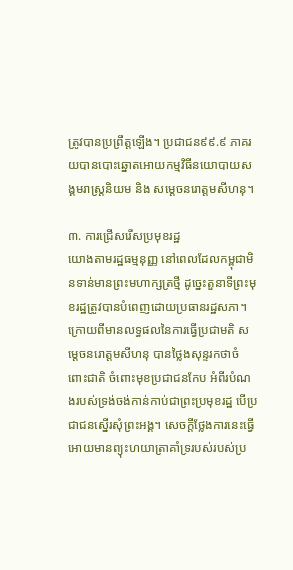ត្រូវបានប្រព្រឹត្តឡើង។ ប្រជាជន៩៩.៩ ភាគរយបានបោះឆ្នោតអោយកម្មវិធីនយោបាយសង្គមរាស្ត្រនិយម និង សម្ដេចនរោត្តមសីហនុ។

៣. ការជ្រើសរើសប្រមុខរដ្ឋ
យោងតាមរដ្ឋធម្មនុញ្ញ នៅពេលដែលកម្ពុជាមិនទាន់មានព្រះមហាក្សត្រថ្មី ដូច្នេះតួនាទីព្រះមុខរដ្ឋត្រូវបានបំពេញដោយប្រធានរដ្ឋសភា។ ក្រោយពីមានលទ្ធផលនៃការធ្វើប្រជាមតិ សម្ដេចនរោត្តមសីហនុ បានថ្លៃងសុន្ទរកថាចំពោះជាតិ ចំពោះមុខប្រជាជនកែប អំពីរបំណងរបស់ទ្រង់ចង់កាន់កាប់ជាព្រះប្រមុខរដ្ឋ បើប្រជាជនស្នើរសុំព្រះអង្គ។ សេចក្ដីថ្លែងការនេះធ្វើអោយមានព្យុះហយាត្រាគាំទ្ររបស់របស់ប្រ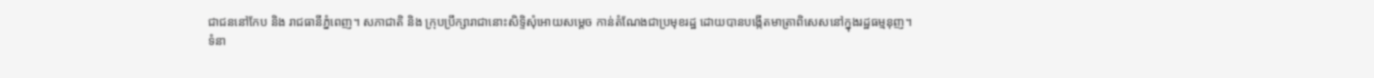ជាជននៅកែប និង រាជធានីភ្នំពេញ។ សភាជាតិ និង ក្រុបប្រឹក្សារាជានោះសិទ្ទិសុំអោយសម្ដេច កាន់តំណែងជាប្រមុខរដ្ឋ ដោយបានបង្កើតមាត្រាពិសេសនៅក្នុងរដ្ឋធម្មនុញ។
ទំនា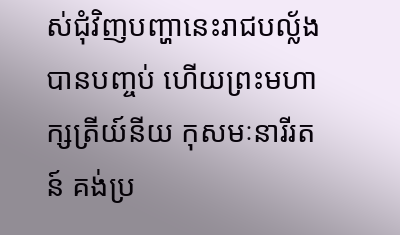ស់ជុំវិញបញ្ហានេះរាជបល្ល័ងបានបញ្ចប់ ហើយព្រះមហាក្សត្រីយ៍នីយ កុសមៈនារីរតន៍ គង់ប្រ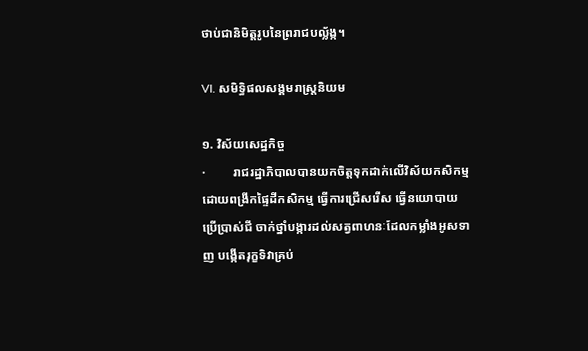ថាប់ជានិមិត្តរូបនៃព្ររាជបល្ល័ង្ក។

VI. សមិទ្ធិផលសង្គមរាស្ត្រនិយម

១. វិស័យសេដ្ឋកិច្ច
·         រាជរដ្ឋាភិបាលបានយកចិត្តទុកដាក់លើវិស័យកសិកម្ម ដោយពង្រីកផ្ទៃដីកសិកម្ម ធ្វើការជ្រើសរើស ធ្វើនយោបាយ ប្រើប្រាស់ជី ចាក់ថ្នាំបង្ការដល់សត្វពាហនៈដែលកម្លាំងអូសទាញ បង្កើតរុក្ខទិវាគ្រប់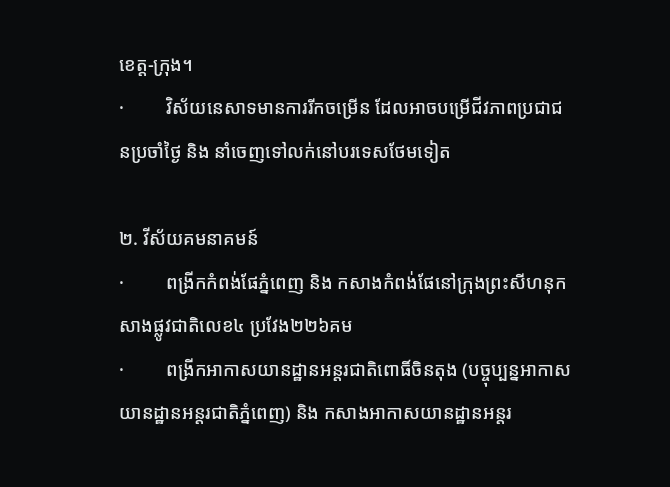ខេត្ត-ក្រុង។
·         វិស័យនេសាទមានការរីកចម្រើន ដែលអាចបម្រើជីវភាពប្រជាជនប្រចាំថ្ងៃ និង នាំចេញទៅលក់នៅបរទេសថែមទៀត

២. វីស័យគមនាគមន៍
·         ពង្រីកកំពង់ផែភ្នំពេញ និង កសាងកំពង់ផែនៅក្រុងព្រះសីហនុកសាងផ្លូវជាតិលេខ៤ ប្រវែង២២៦គម
·         ពង្រីកអាកាសយានដ្ឋានអន្តរជាតិពោធិ៍ចិនតុង (បច្ចុប្បន្នអាកាសយានដ្ឋានអន្តរជាតិភ្នំពេញ) និង កសាងអាកាសយានដ្ឋានអន្តរ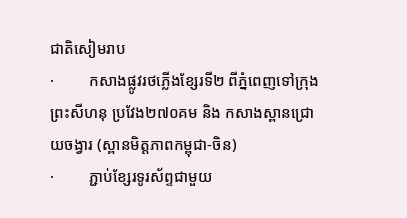ជាតិសៀមរាប
·         កសាងផ្លូវរថភ្លើងខ្សែរទី២ ពីភ្នំពេញទៅក្រុងព្រះសីហនុ ប្រវែង២៧០គម និង កសាងស្ពានជ្រោយចង្វារ (ស្ពានមិត្តភាពកម្ពុជា-ចិន)
·         ភ្ជាប់ខ្សែរទូរស័ព្ទជាមួយ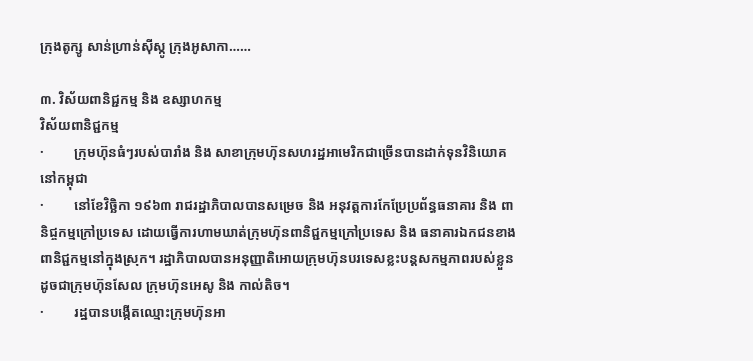ក្រុងតូក្សូ សាន់ហ្រាន់ស៊ីស្កូ ក្រុងអូសាកា……

៣. វិស័យពានិជ្ជកម្ម និង ឧស្សាហកម្ម
វិស័យពានិជ្ជកម្ម
·         ក្រុមហ៊ុនធំៗរបស់បារាំង និង សាខាក្រុមហ៊ុនសហរដ្ឋអាមេរិកជាច្រើនបានដាក់ទុនវិនិយោគនៅកម្ពុជា
·         នៅខែវិច្ឆិកា ១៩៦៣ រាជរដ្ឋាភិបាលបានសម្រេច និង អនុវត្តការកែប្រែប្រព័ន្ធធនាគារ និង ពានិជ្ចកម្មក្រៅប្រទេស ដោយធ្វើការហាមឃាត់ក្រុមហ៊ុនពានិជ្ជកម្មក្រៅប្រទេស និង ធនាគារឯកជនខាងពានិជ្ជកម្មនៅក្នុងស្រុក។ រដ្ឋាភិបាលបានអនុញ្ញាតិអោយក្រុមហ៊ុនបរទេសខ្លះបន្តសកម្មភាពរបស់ខ្លួនដូចជាក្រុមហ៊ុនសែល ក្រុមហ៊ុនអេសូ និង កាល់តិច។
·         រដ្ឋបានបង្កើតឈ្មោះក្រុមហ៊ុនអា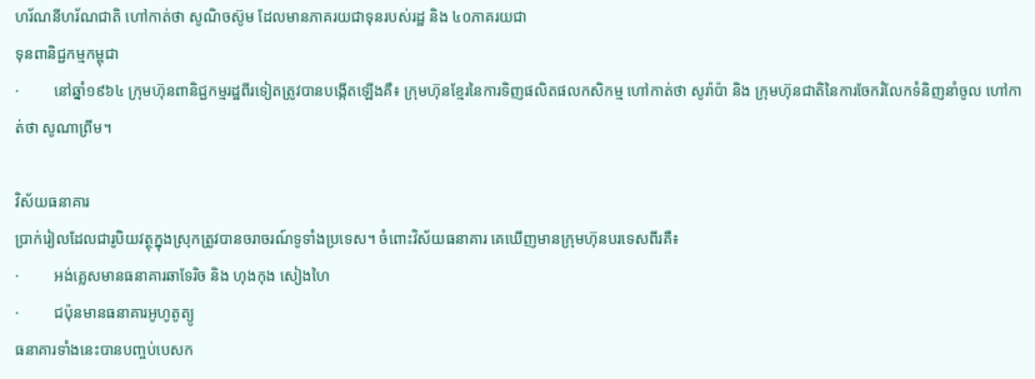ហរ័ណនីហរ័ណជាតិ ហៅកាត់ថា សូណិចស៊ូម ដែលមានភាគរយជាទុនរបស់រដ្ឋ និង ៤០ភាគរយជា
ទុនពានិជ្ជកម្មកម្ពុជា
·         នៅឆ្នាំ១៩៦៤ ក្រុមហ៊ុនពានិជ្ជកម្មរដ្ឋពីរទៀតត្រូវបានបង្កើតឡើងគឺ៖ ក្រុមហ៊ុនខ្មែរនៃការទិញផលិតផលកសិកម្ម ហៅកាត់ថា សូរ៉ាប៉ា និង ក្រុមហ៊ុនជាតិនៃការចែករំលែកទំនិញនាំចូល ហៅកាត់ថា សូណាព្រីម។

វិស័យធនាគារ
ប្រាក់រៀលដែលជារូបិយវត្ថុក្នុងស្រុកត្រូវបានចរាចរណ៍ទូទាំងប្រទេស។ ចំពោះវិស័យធនាគារ គេឃើញមានក្រុមហ៊ុនបរទេសពីរគឺ៖
·         អង់គ្លេសមានធនាគារឆាទែរិច និង ហុងកុង សៀងហៃ
·         ជប៉ុនមានធនាគារអូហូតូត្យូ
ធនាគារទាំងនេះបានបញ្ចប់បេសក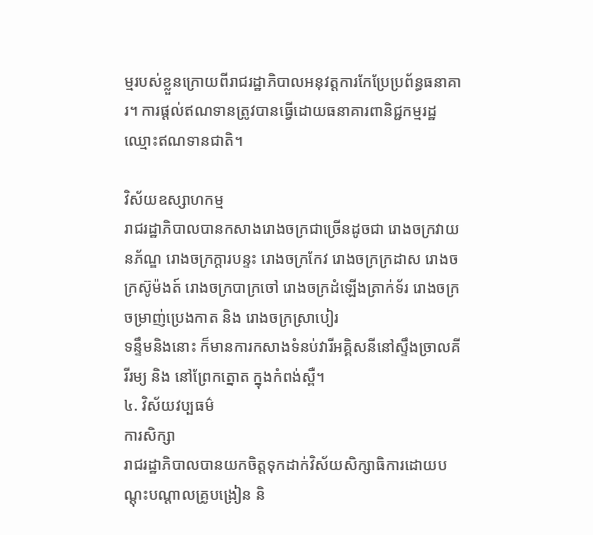ម្មរបស់ខ្លួនក្រោយពីរាជរដ្ឋាភិបាលអនុវត្តការកែប្រែប្រព័ន្ធធនាគារ។ ការផ្ដល់ឥណទានត្រូវបានធ្វើដោយធនាគារពានិជ្ជកម្មរដ្ឋឈ្មោះឥណទានជាតិ។

វិស័យឧស្សាហកម្ម
រាជរដ្ឋាភិបាលបានកសាងរោងចក្រជាច្រើនដូចជា រោងចក្រវាយនភ័ណ្ឌ រោងចក្រក្ដារបន្ទះ រោងចក្រកែវ រោងចក្រក្រដាស រោងចក្រស៊ូម៉ងត៍ រោងចក្របាក្រចៅ រោងចក្រដំឡើងត្រាក់ទ័រ រោងចក្រចម្រាញ់ប្រេងកាត និង រោងចក្រស្រាបៀរ
ទន្ទឹមនិងនោះ ក៏មានការកសាងទំនប់វារីអគ្គិសនីនៅស្ទឹងច្រាលគីរីរម្យ និង នៅព្រែកត្នោត ក្នុងកំពង់ស្ពឺ។
៤. វិស័យវប្បធម៌
ការសិក្សា
រាជរដ្ឋាភិបាលបានយកចិត្តទុកដាក់វិស័យសិក្សាធិការដោយបណ្ដុះបណ្ដាលគ្រូបង្រៀន និ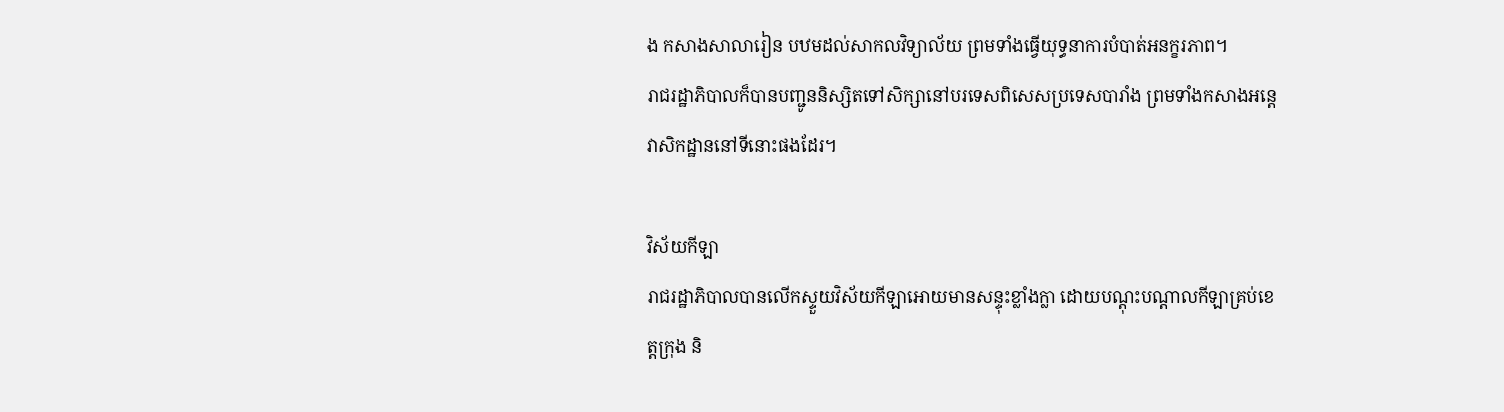ង កសាងសាលារៀន បឋមដល់សាកលវិទ្យាល័យ ព្រមទាំងធ្វើយុទ្ធនាការបំបាត់អនក្ខរភាព។
រាជរដ្ឋាភិបាលក៏បានបញ្ជូននិស្សិតទៅសិក្សានៅបរទេសពិសេសប្រទេសបារាំង ព្រមទាំងកសាងអន្តេវាសិកដ្ឋាននៅទីនោះផងដែរ។

វិស័យកីឡា
រាជរដ្ឋាភិបាលបានលើកស្ទួយវិស័យកីឡាអោយមានសន្ទុះខ្លាំងក្លា ដោយបណ្ដុះបណ្ដាលកីឡាគ្រប់ខេត្តក្រុង និ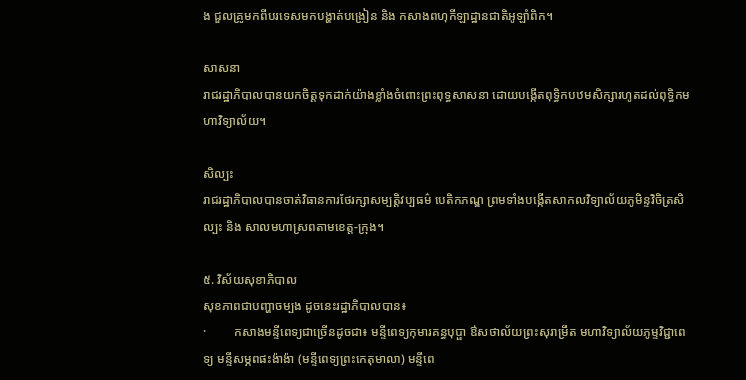ង ជួលគ្រូមកពីបរទេសមកបង្ហាត់បង្រៀន និង កសាងពហុកីឡាដ្ឋានជាតិអូឡាំពិក។

សាសនា
រាជរដ្ឋាភិបាលបានយកចិត្តទុកដាក់យ៉ាងខ្លាំងចំពោះព្រះពុទ្ធសាសនា ដោយបង្កើតពុទ្ធិកបឋមសិក្សារហូតដល់ពុទ្ធិកមហាវិទ្យាល័យ។

សិល្បះ
រាជរដ្ឋាភិបាលបានចាត់វិធានការថែរក្សាសម្បត្តិវប្បធម៌ បេតិកភណ្ឌ ព្រមទាំងបង្កើតសាកលវិទ្យាល័យភូមិន្ទវិចិត្រសិល្បះ និង សាលមហាស្រពតាមខេត្ត-ក្រុង។

៥. វិស័យសុខាភិបាល
សុខភាពជាបញ្ហាចម្បង ដូចនេះរដ្ឋាភិបាលបាន៖
·         កសាងមន្ទីពេទ្យជាច្រើនដូចជា៖ មន្ទីពេទ្យកុមារគន្ធបុប្ផា ឳសថាល័យព្រះសុរាម្រឹត មហាវិទ្យាល័យភូម្ទវិជ្ជាពេទ្យ មន្ទីសម្ភពផះង៉ាង៉ា (មន្ទីពេទ្យព្រះកេតុមាលា) មន្ទីពេ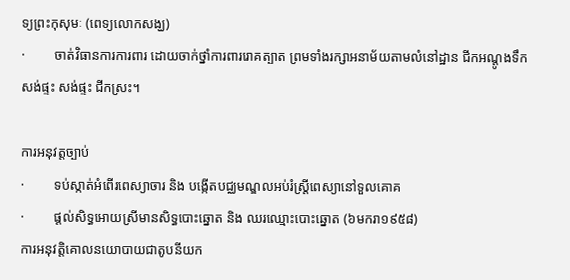ទ្យព្រះកុសុមៈ (ពេទ្យលោកសង្ឃ)
·         ចាត់វិធានការការពារ ដោយចាក់ថ្នាំការពាររោគត្បាត ព្រមទាំងរក្សាអនាម័យតាមលំនៅដ្ឋាន ជីកអណ្ដូងទឹក សង់ផ្ទះ សង់ផ្ទះ ជីកស្រះ។

ការអនុវត្តច្បាប់
·         ទប់ស្កាត់អំពើរពេស្យាចារ និង បង្កើតបជ្ឈមណ្ឌលអប់រំស្រ្តីពេស្យានៅទួលគោគ
·         ផ្ដល់សិទ្ធអោយស្រីមានសិទ្ធបោះឆ្នោត និង ឈរឈ្មោះបោះឆ្នោត (៦មករា១៩៥៨)
ការអនុវត្តិគោលនយោបាយជាតូបនីយក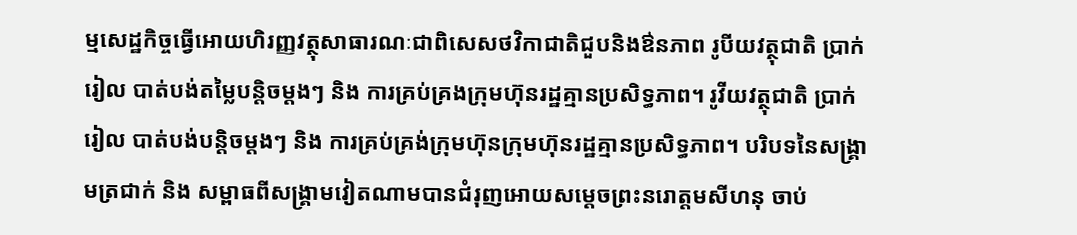ម្មសេដ្ឋកិច្ចធ្វើអោយហិរញ្ញវត្ថុសាធារណៈជាពិសេសថវិកាជាតិជួបនិងឳនភាព រូបីយវត្ថុជាតិ ប្រាក់រៀល បាត់បង់តម្លៃបន្តិចម្ដងៗ និង ការគ្រប់គ្រងក្រុមហ៊ុនរដ្ឋគ្មានប្រសិទ្ធភាព។ រូវីយវត្ថុជាតិ ប្រាក់រៀល បាត់បង់បន្តិចម្ដងៗ និង ការគ្រប់គ្រង់ក្រុមហ៊ុនក្រុមហ៊ុនរដ្ឋគ្មានប្រសិទ្ធភាព។ បរិបទនៃសង្គ្រាមត្រជាក់ និង សម្ពាធពីសង្គ្រាមវៀតណាមបានជំរុញអោយសម្ដេចព្រះនរោត្តមសីហនុ ចាប់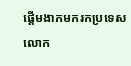ផ្ដើមងាកមករកប្រទេសលោក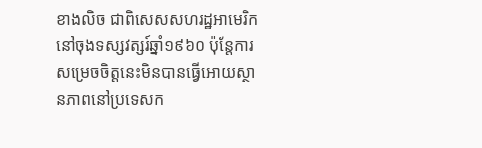ខាងលិច ជាពិសេសសហរដ្ឋអាមេរិកនៅចុងទស្សវត្សរ៍ឆ្នាំ១៩៦០ ប៉ុន្តែការសម្រេចចិត្តនេះមិនបានធ្វើអោយស្ថានភាពនៅប្រទេសក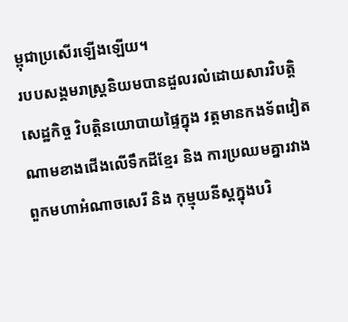ម្ពុជាប្រសើរឡើងឡើយ។
របបសង្គមរាស្ត្រនិយមបានដួលរលំដោយសារវិបត្តិសេដ្ឋកិច្ច វិបត្តិនយោបាយផ្ទៃក្នុង វត្តមានកងទ័ពវៀតណាមខាងជើងលើទឹកដីខ្មែរ និង ការប្រឈមគ្នារវាងពួកមហាអំណាចសេរី និង កុម្មុយនីស្ដក្នុងបរិ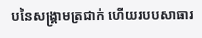បនៃសង្គ្រាមត្រជាក់ ហើយរបបសាធារ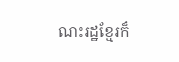ណះរដ្ឋខ្មែរក៏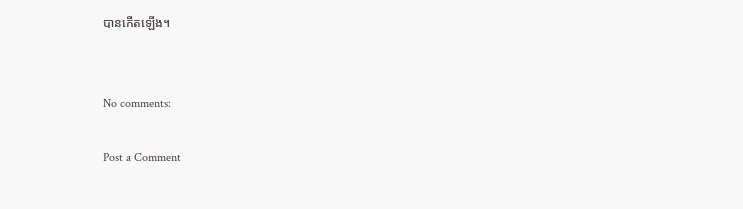បានកើតឡើង។


No comments:

Post a Comment